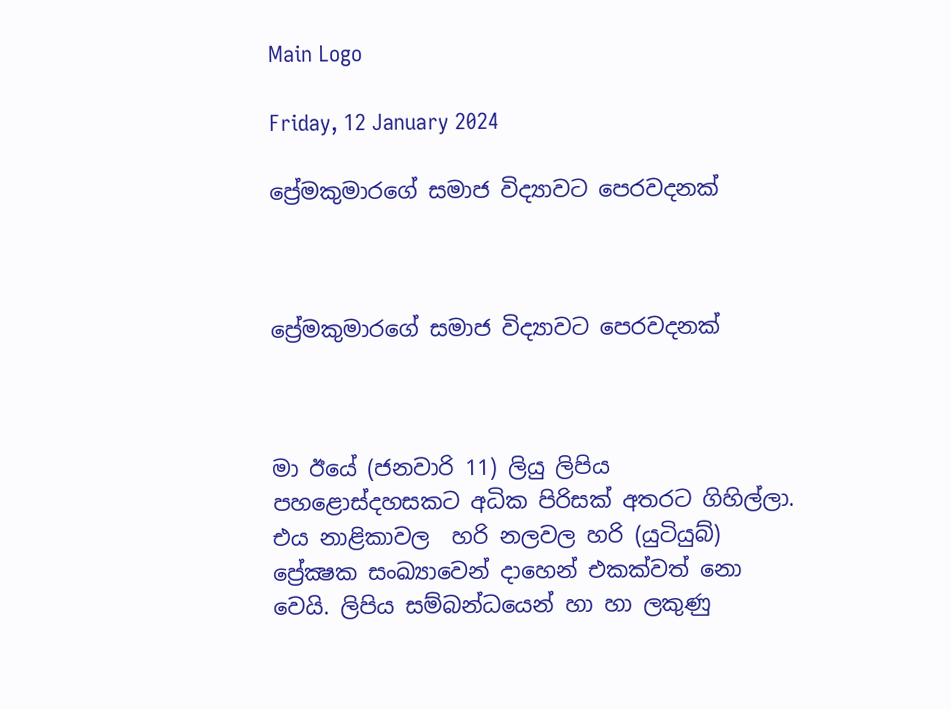Main Logo

Friday, 12 January 2024

ප්‍රේමකුමාරගේ සමාජ විද්‍යාවට පෙරවදනක්



ප්‍රේමකුමාරගේ සමාජ විද්‍යාවට පෙරවදනක්



මා ඊයේ (ජනවාරි 11) ලියු ලිපිය පහළොස්දහසකට අධික පිරිසක් අතරට ගිහිල්ලා. එය නාළිකාවල  හරි නලවල හරි (යුටියුබ්) ප්‍රේක්‍ෂක සංඛ්‍යාවෙන් දාහෙන් එකක්වත් නො වෙයි. ලිපිය සම්බන්ධයෙන් හා හා ලකුණු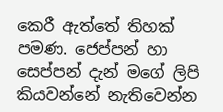කෙරී ඇත්තේ තිහක් පමණ. ජෙප්පන් හා සෙප්පන් දැන් මගේ ලිපි කියවන්නේ නැතිවෙන්න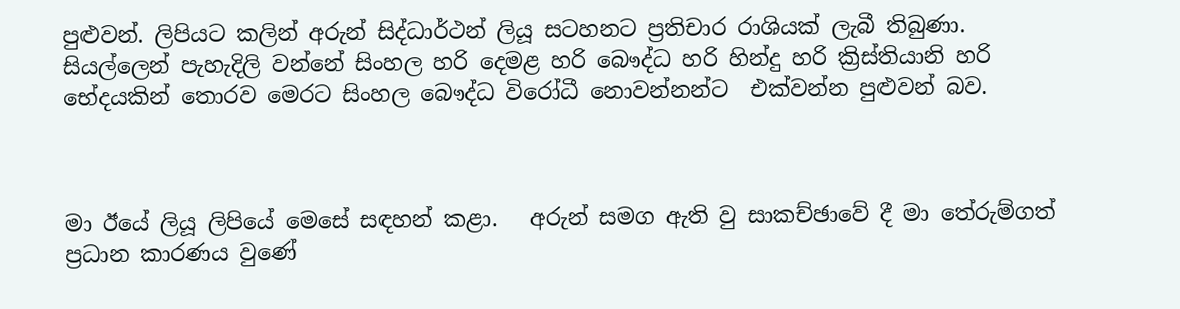පුළුවන්. ලිපියට කලින් අරුන් සිද්ධාර්ථන් ලියූ සටහනට ප්‍රතිචාර රාශියක් ලැබී තිබුණා. සියල්ලෙන් පැහැදිලි වන්නේ සිංහල හරි දෙමළ හරි බෞද්ධ හරි හින්දු හරි ක්‍රිස්තියානි හරි භේදයකින් තොරව මෙරට සිංහල බෞද්ධ විරෝධී නොවන්නන්ට  එක්වන්න පුළුවන් බව.



මා ඊයේ ලියූ ලිපියේ මෙසේ සඳහන් කළා.   අරුන් සමග ඇති වු සාකච්ඡාවේ දී මා තේරුම්ගත් ප්‍රධාන කාරණය වුණේ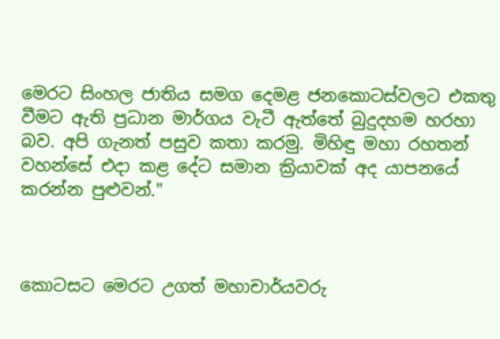මෙරට සිංහල ජාතිය සමග දෙමළ ජනකොටස්වලට එකතු වීමට ඇති ප්‍රධාන මාර්ගය වැටී ඇත්තේ බුදුදහම හරහා බව. අපි ගැනත් පසුව කතා කරමු. මිහිඳු මහා රහතන් වහන්සේ එදා කළ දේට සමාන ක්‍රියාවක් අද යාපනයේ කරන්න පුළුවන්."



කොටසට මෙරට උගත් මහාචාර්යවරු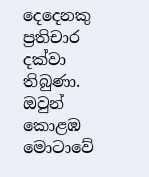දෙදෙනකු ප්‍රතිචාර දක්වා තිබුණා. ඔවුන් කොළඹ මොටාවේ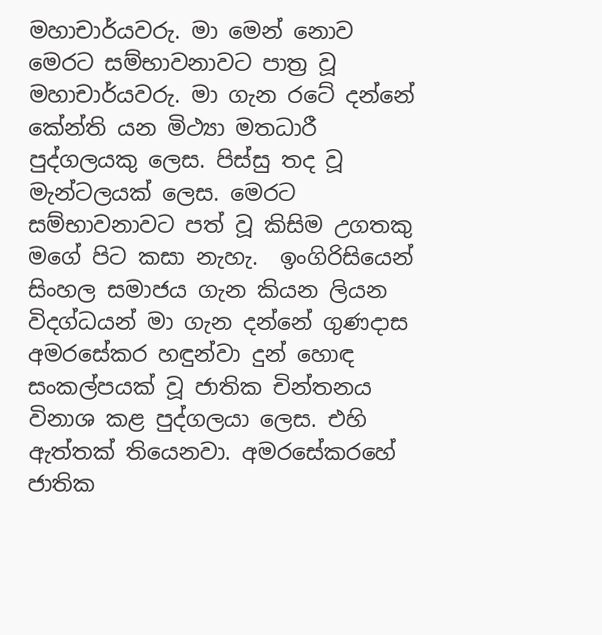මහාචාර්යවරු. මා මෙන් නොව මෙරට සම්භාවනාවට පාත්‍ර වූ මහාචාර්යවරු. මා ගැන රටේ දන්නේ කේන්ති යන මිථ්‍යා මතධාරී පුද්ගලයකු ලෙස. පිස්සු තද වූ මැන්ටලයක් ලෙස. මෙරට සම්භාවනාවට පත් වූ කිසිම උගතකු මගේ පිට කසා නැහැ.  ඉංගිරිසියෙන් සිංහල සමාජය ගැන කියන ලියන විදග්ධයන් මා ගැන දන්නේ ගුණදාස අමරසේකර හඳුන්වා දුන් හොඳ සංකල්පයක් වූ ජාතික චින්තනය විනාශ කළ පුද්ගලයා ලෙස. එහි ඇත්තක් තියෙනවා. අමරසේකරහේ ජාතික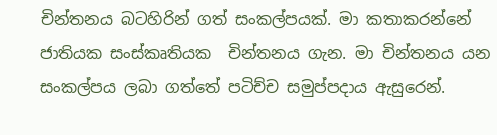චින්තනය බටහිරින් ගත් සංකල්පයක්. මා කතාකරන්නේ ජාතියක සංස්කෘතියක  චින්තනය ගැන. මා චින්තනය යන සංකල්පය ලබා ගත්තේ පටිච්ච සමුප්පදාය ඇසුරෙන්.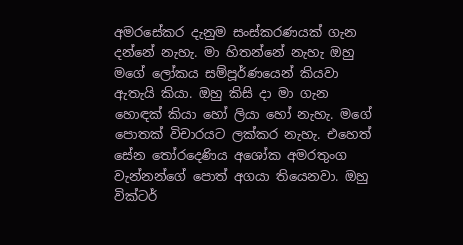අමරසේකර දැනුම සංස්කරණයක් ගැන දන්නේ නැහැ. මා හිතන්නේ නැහැ ඔහු මගේ ලෝකය සම්පූර්ණයෙන් කියවා ඇතැයි කියා. ඔහු කිසි දා මා ගැන හොඳක් කියා හෝ ලියා හෝ නැහැ. මගේ පොතක් විචාරයට ලක්කර නැහැ. එහෙත් සේන තෝරදෙණිය අශෝක අමරතුංග වැන්නන්ගේ පොත් අගයා තියෙනවා. ඔහු වික්ටර්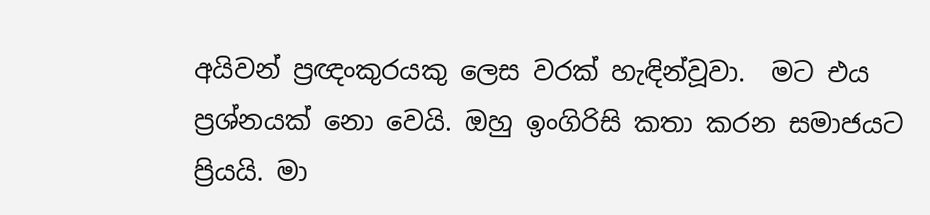අයිවන් ප්‍රඥංකුරයකු ලෙස වරක් හැඳින්වූවා.  මට එය ප්‍රශ්නයක් නො වෙයි. ඔහු ඉංගිරිසි කතා කරන සමාජයට ප්‍රියයි. මා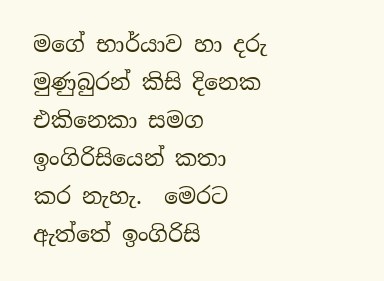මගේ භාර්යාව හා දරු මුණුබුරන් කිසි දිනෙක එකිනෙකා සමග ඉංගිරිසියෙන් කතා කර නැහැ.  මෙරට ඇත්තේ ඉංගිරිසි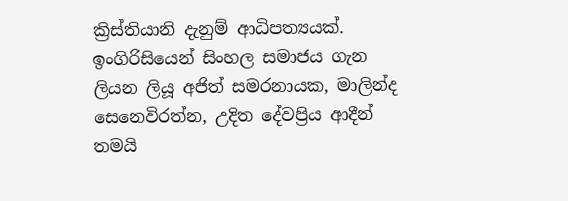ක්‍රිස්තියානි දැනුම් ආධිපත්‍යයක්. ඉංගිරිසියෙන් සිංහල සමාජය ගැන ලියන ලියූ අජිත් සමරනායක, මාලින්ද සෙනෙවිරත්න, උදිත දේවප්‍රිය ආදීන් තමයි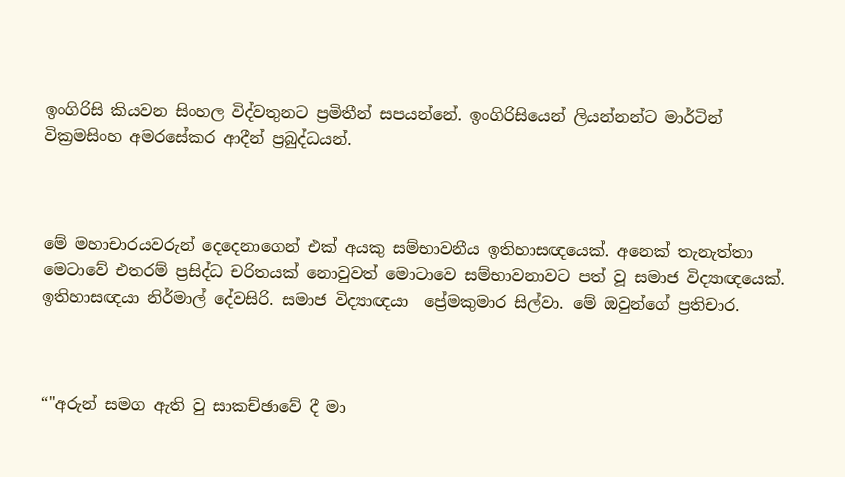ඉංගිරිසි කියවන සිංහල විද්වතුනට ප්‍රමිතීන් සපයන්නේ. ඉංගිරිසියෙන් ලියන්නන්ට මාර්ටින් වික්‍රමසිංහ අමරසේකර ආදීන් ප්‍රබුද්ධයන්.



මේ මහාචාරයවරුන් දෙදෙනාගෙන් එක් අයකු සම්භාවනීය ඉතිහාසඥයෙක්. අනෙක් තැනැත්තා මෙටාවේ එතරම් ප්‍රසිද්ධ චරිතයක් නොවුවත් මොටාවෙ සම්භාවනාවට පත් වූ සමාජ විද්‍යාඥයෙක්. ඉතිහාසඥයා නිර්මාල් දේවසිරි. සමාජ විද්‍යාඥයා  ප්‍රේමකුමාර සිල්වා. මේ ඔවුන්ගේ ප්‍රතිචාර.



“"අරුන් සමග ඇති වු සාකච්ඡාවේ දී මා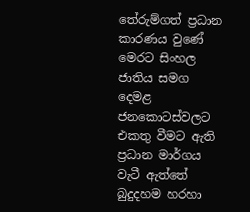තේරුම්ගත් ප්‍රධාන කාරණය වුණේ මෙරට සිංහල ජාතිය සමග දෙමළ ජනකොටස්වලට එකතු වීමට ඇති ප්‍රධාන මාර්ගය වැටී ඇත්තේ බුදුදහම හරහා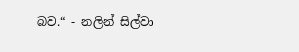බව.“ - නලින් සිල්වා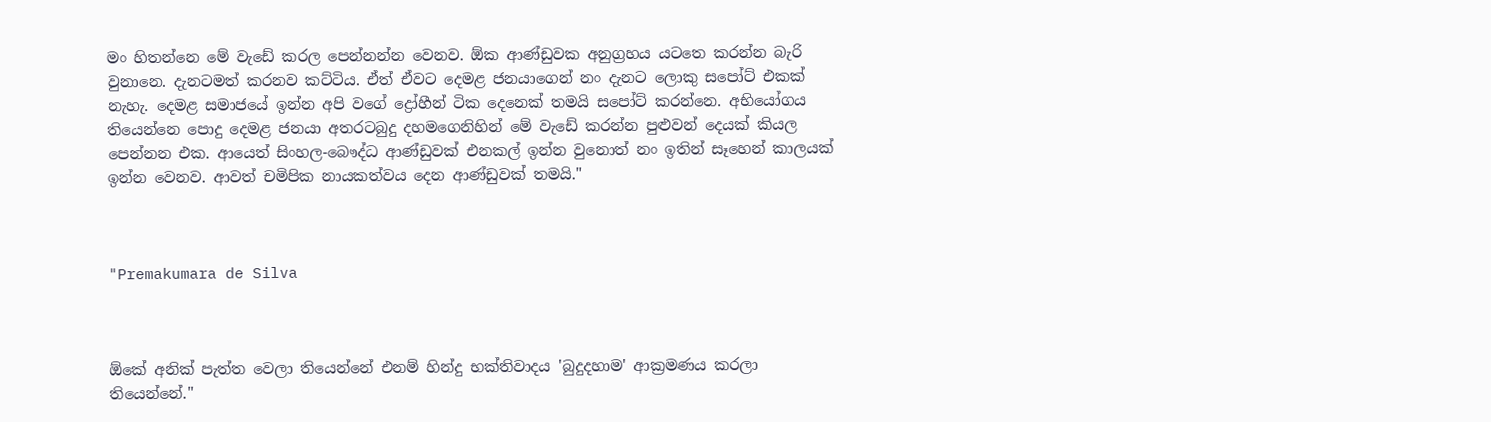මං හිතන්නෙ මේ වැඩේ කරල පෙන්නන්න වෙනව. ඕක ආණ්ඩුවක අනුග්‍රහය යටතෙ කරන්න බැරි වුනානෙ. දැනටමත් කරනව කට්ටිය. ඒත් ඒවට දෙමළ ජනයාගෙන් නං දැනට ලොකු සපෝට් එකක් නැහැ. දෙමළ සමාජයේ ඉන්න අපි වගේ ද්‍රෝහීන් ටික දෙනෙක් තමයි සපෝට් කරන්නෙ. අභියෝගය තියෙන්නෙ පොදු දෙමළ ජනයා අතරටබුදු දහමගෙනිහින් මේ වැඩේ කරන්න පුළුවන් දෙයක් කියල පෙන්නන එක. ආයෙත් සිංහල-බෞද්ධ ආණ්ඩුවක් එනකල් ඉන්න වුනොත් නං ඉතින් සෑහෙන් කාලයක් ඉන්න වෙනව. ආවත් චමිපික නායකත්වය දෙන ආණ්ඩුවක් තමයි."



"Premakumara de Silva



ඕකේ අනික් පැත්ත වෙලා තියෙන්නේ එනම් හින්දු භක්තිවාදය 'බුදුදහාම' ආක්‍රමණය කරලා තියෙන්නේ."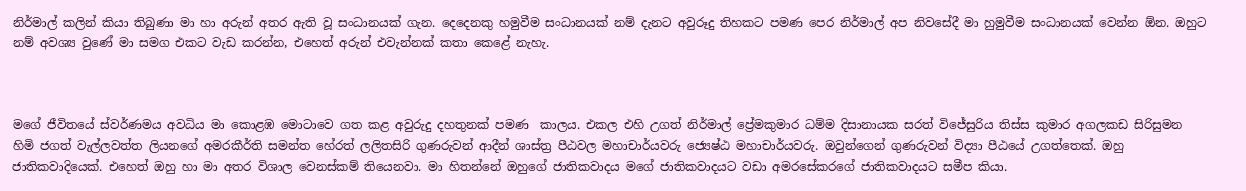නිර්මාල් කලින් කියා තිබුණා මා හා අරුන් අතර ඇති වූ සංධානයක් ගැන. දෙදෙනකු හමුවීම සංධානයක් නම් දැනට අවුරූදු තිහකට පමණ පෙර නිර්මාල් අප නිවසේදී මා හුමුවීම සංධානයක් වෙන්න ඕන. ඔහුට නම් අවශ්‍ය වුණේ මා සමග එකට වැඩ කරන්න, එහෙත් අරුන් එවැන්නක් කතා කෙළේ නැහැ.



මගේ ජීවිතයේ ස්වර්ණමය අවධිය මා කොළඹ මොටාවෙ ගත කළ අවුරුදු දහතුනක් පමණ  කාලය. එකල එහි උගත් නිර්මාල් ප්‍රේමකුමාර ධම්ම දිසානායක සරත් විජේසුරිය තිස්ස කුමාර අගලකඩ සිරිසුමන හිමි ජගත් වැල්ලවත්ත ලියනගේ අමරකීර්ති සමන්ත හේරත් ලලිතසිරි ගුණරුවන් ආදීන් ශාස්ත්‍ර පීඨවල මහාචාර්යවරු ජ්‍යෙෂ්ඨ මහාචාර්යවරු. ඔවුන්ගෙන් ගුණරුවන් විද්‍යා පීඨයේ උගත්තෙක්. ඔහු ජාතිකවාදියෙක්. එහෙත් ඔහු හා මා අතර විශාල වෙනස්කම් තියෙනවා. මා හිතන්නේ ඔහුගේ ජාතිකවාදය මගේ ජාතිකවාදයට වඩා අමරසේකරගේ ජාතිකවාදයට සමීප කියා.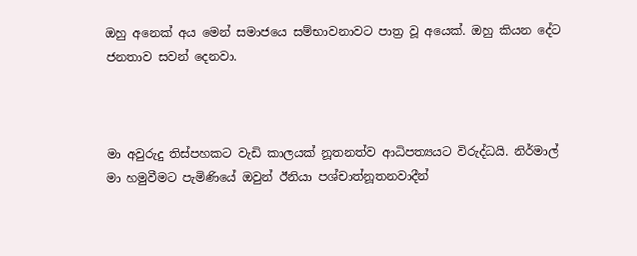ඔහු අනෙක් අය මෙන් සමාජයෙ සම්භාවනාවට පාත්‍ර වූ අයෙක්. ඔහු කියන දේට ජනතාව සවන් දෙනවා.



මා අවුරුදු තිස්පහකට වැඩි කාලයක් නූතනත්ව ආධිපත්‍යයට විරුද්ධයි. නිර්මාල් මා හමුවීමට පැමිණියේ ඔවුන් ඊනියා පශ්චාත්නූතනවාදීන්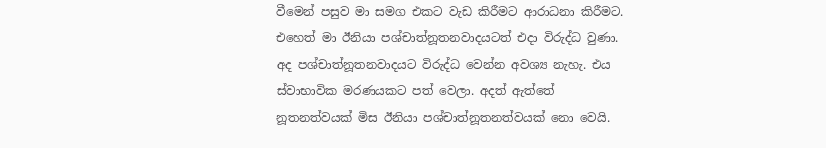වීමෙන් පසුව මා සමග එකට වැඩ කිරීමට ආරාධනා කිරීමට. එහෙත් මා ඊනියා පශ්චාත්නූතනවාදයටත් එදා විරුද්ධ වුණා. අද පශ්චාත්නූතනවාදයට විරුද්ධ වෙන්න අවශ්‍ය නැහැ. එය ස්වාභාවික මරණයකට පත් වෙලා. අදත් ඇත්තේ නූතනත්වයක් මිස ඊනියා පශ්චාත්නූතනත්වයක් නො වෙයි.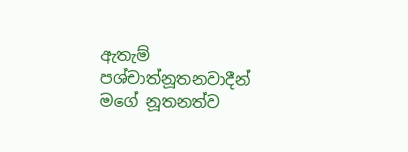ඇතැම් පශ්චාත්නූතනවාදීන් මගේ නූතනත්ව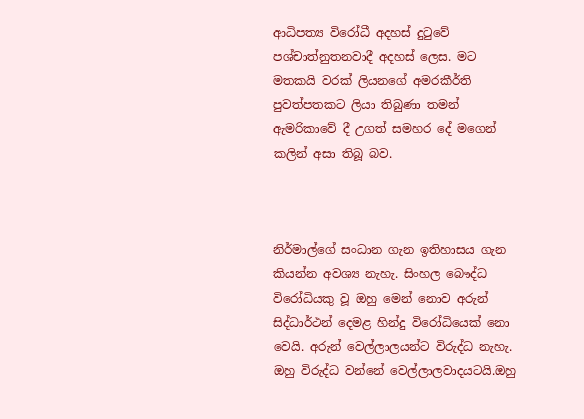ආධිපත්‍ය විරෝධී අදහස් දුටුවේ පශ්චාත්නුතනවාදී අදහස් ලෙස. මට මතකයි වරක් ලියනගේ අමරකීර්ති පුවත්පතකට ලියා තිබුණා තමන් ඇමරිකාවේ දී උගත් සමහර දේ මගෙන් කලින් අසා තිබූ බව.



නිර්මාල්ගේ සංධාන ගැන ඉතිහාසය ගැන කියන්න අවශ්‍ය නැහැ. සිංහල බෞද්ධ විරෝධියකු වූ ඔහු මෙන් නොව අරුන් සිද්ධාර්ථන් දෙමළ හින්දු විරෝධියෙක් නො වෙයි. අරුන් වෙල්ලාලයන්ට විරුද්ධ නැහැ. ඔහු විරුද්ධ වන්නේ වෙල්ලාලවාදයටයි.ඔහු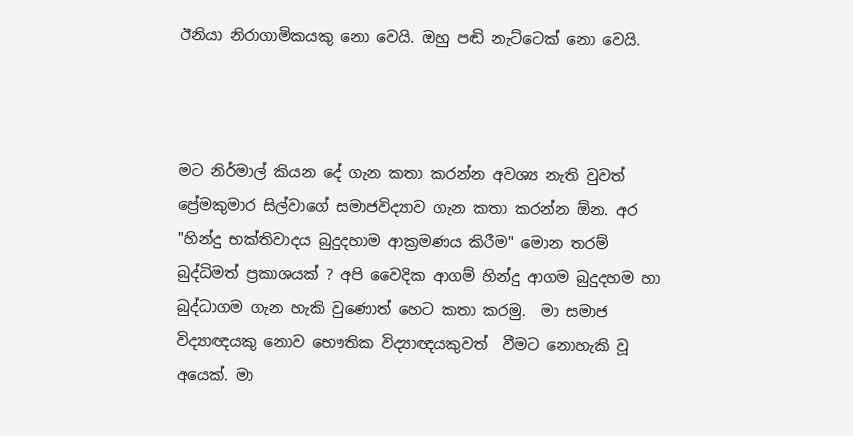ඊනියා නිරාගාමිකයකු නො වෙයි. ඔහු පඬි නැට්ටෙක් නො වෙයි.



මට නිර්මාල් කියන දේ ගැන කතා කරන්න අවශ්‍ය නැති වුවත් ප්‍රේමකුමාර සිල්වාගේ සමාජවිද්‍යාව ගැන කතා කරන්න ඕන. අර "හින්දු භක්තිවාදය බුදුදහාම ආක්‍රමණය කිරීම" මොන තරම් බුද්ධිමත් ප්‍රකාශයක් ? අපි වෛදික ආගම් හින්දු ආගම බුදුදහම හා බුද්ධාගම ගැන හැකි වුණොත් හෙට කතා කරමු.  මා සමාජ විද්‍යාඥයකු නොව භෞතික විද්‍යාඥයකුවත්  වීමට නොහැකි වූ අයෙක්. මා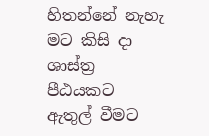හිතන්නේ නැහැ මට කිසි දා ශාස්ත්‍ර පීඨයකට ඇතුල් වීමට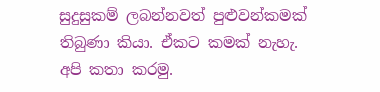සුදුසුකම් ලබන්නවත් පුළුවන්කමක් තිබුණා කියා. ඒකට කමක් නැහැ. අපි කතා කරමු.